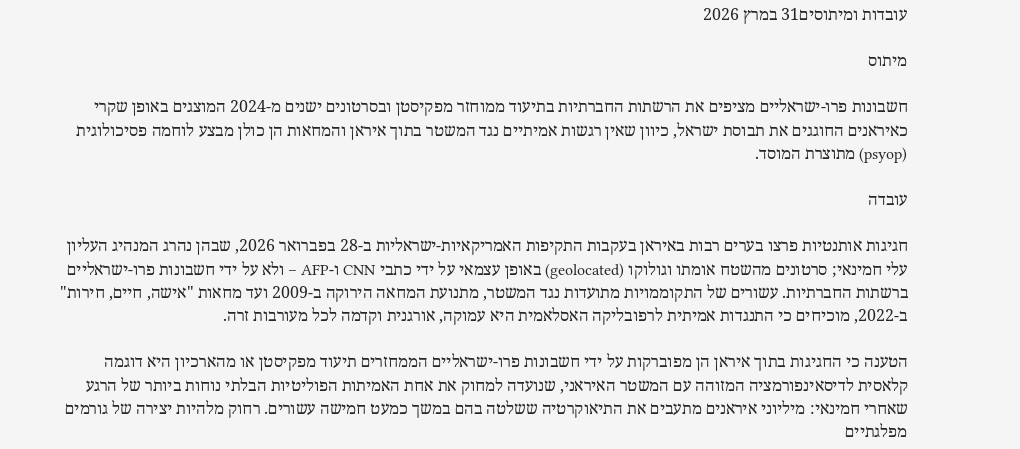עובדות ומיתוסים31 במרץ 2026

מיתוס

חשבונות פרו-ישראליים מציפים את הרשתות החברתיות בתיעוד ממוחזר מפקיסטן ובסרטונים ישנים מ-2024 המוצגים באופן שקרי כאיראנים החוגגים את תבוסת ישראל, כיוון שאין רגשות אמיתיים נגד המשטר בתוך איראן והמחאות הן כולן מבצע לוחמה פסיכולוגית (psyop) מתוצרת המוסד.

עובדה

חגיגות אותנטיות פרצו בערים רבות באיראן בעקבות התקיפות האמריקאיות-ישראליות ב-28 בפברואר 2026, שבהן נהרג המנהיג העליון עלי חמינאי; סרטונים מהשטח אומתו וגולוקו (geolocated) באופן עצמאי על ידי כתבי CNN ו-AFP – ולא על ידי חשבונות פרו-ישראליים ברשתות החברתיות. עשורים של התקוממויות מתועדות נגד המשטר, מתנועת המחאה הירוקה ב-2009 ועד מחאות "אישה, חיים, חירות" ב-2022, מוכיחים כי התנגדות אמיתית לרפובליקה האסלאמית היא עמוקה, אורגנית וקדמה לכל מעורבות זרה.

הטענה כי החגיגות בתוך איראן הן מפוברקות על ידי חשבונות פרו-ישראליים הממחזרים תיעוד מפקיסטן או מהארכיון היא דוגמה קלאסית לדיסאינפורמציה המזוהה עם המשטר האיראני, שנועדה למחוק את אחת האמיתות הפוליטיות הבלתי נוחות ביותר של הרגע שאחרי חמינאי: מיליוני איראנים מתעבים את התיאוקרטיה ששלטה בהם במשך כמעט חמישה עשורים. רחוק מלהיות יצירה של גורמים מפלגתיים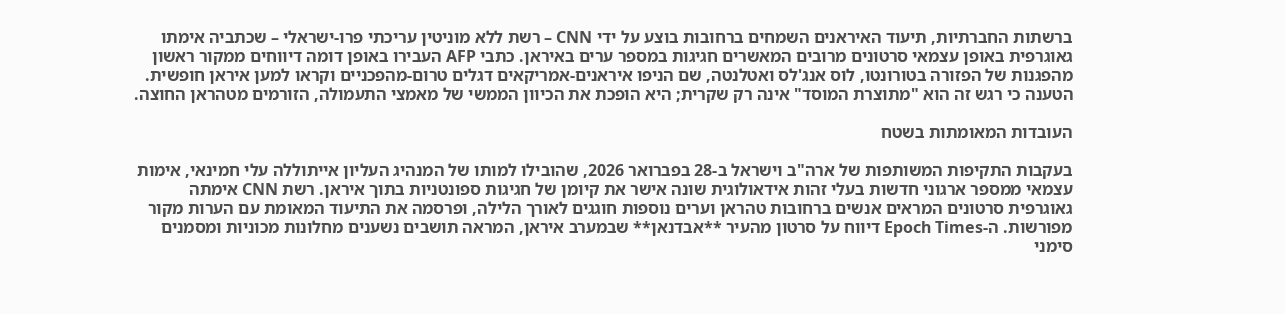ברשתות החברתיות, תיעוד האיראנים השמחים ברחובות בוצע על ידי CNN – רשת ללא מוניטין עריכתי פרו-ישראלי – שכתביה אימתו גאוגרפית באופן עצמאי סרטונים מרובים המאשרים חגיגות במספר ערים באיראן. כתבי AFP העבירו באופן דומה דיווחים ממקור ראשון מהפגנות של הפזורה בטורונטו, לוס אנג'לס ואטלנטה, שם הניפו איראנים-אמריקאים דגלים טרום-מהפכניים וקראו למען איראן חופשית. הטענה כי רגש זה הוא "מתוצרת המוסד" אינה רק שקרית; היא הופכת את הכיוון הממשי של מאמצי התעמולה, הזורמים מטהראן החוצה.

העובדות המאומתות בשטח

בעקבות התקיפות המשותפות של ארה"ב וישראל ב-28 בפברואר 2026, שהובילו למותו של המנהיג העליון אייתוללה עלי חמינאי, אימות עצמאי ממספר ארגוני חדשות בעלי זהות אידאולוגית שונה אישר את קיומן של חגיגות ספונטניות בתוך איראן. רשת CNN אימתה גאוגרפית סרטונים המראים אנשים ברחובות טהראן וערים נוספות חוגגים לאורך הלילה, ופרסמה את התיעוד המאומת עם הערות מקור מפורשות. ה-Epoch Times דיווח על סרטון מהעיר **אבדנאן** שבמערב איראן, המראה תושבים נשענים מחלונות מכוניות ומסמנים סימני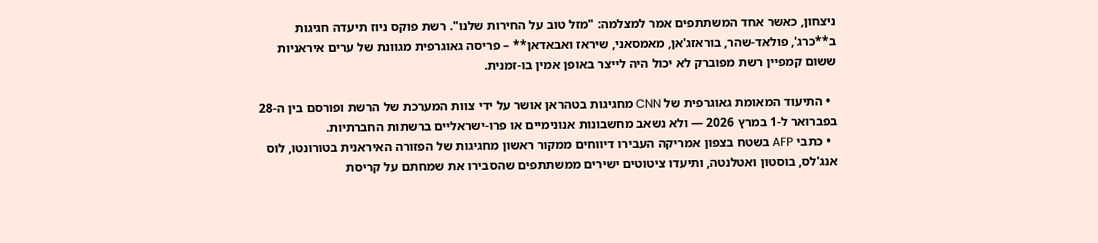ניצחון, כאשר אחד המשתתפים אמר למצלמה: "מזל טוב על החירות שלנו". רשת פוקס ניוז תיעדה חגיגות ב**כרג', פולאד-שהר, בוראזג'אן, מאמסאני, שיראז ואבאדאן** – פריסה גאוגרפית מגוונת של ערים איראניות ששום קמפיין רשת מפוברק לא יכול היה לייצר באופן אמין בו-זמנית.

  • התיעוד המאומת גאוגרפית של CNN מחגיגות בטהראן אושר על ידי צוות המערכת של הרשת ופורסם בין ה-28 בפברואר ל-1 במרץ 2026 — ולא נשאב מחשבונות אנונימיים או פרו-ישראליים ברשתות החברתיות.
  • כתבי AFP בשטח בצפון אמריקה העבירו דיווחים ממקור ראשון מחגיגות של הפזורה האיראנית בטורונטו, לוס אנג'לס, בוסטון ואטלנטה, ותיעדו ציטוטים ישירים ממשתתפים שהסבירו את שמחתם על קריסת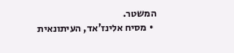המשטר.
  • מסיח אלינז'אד, העיתונאית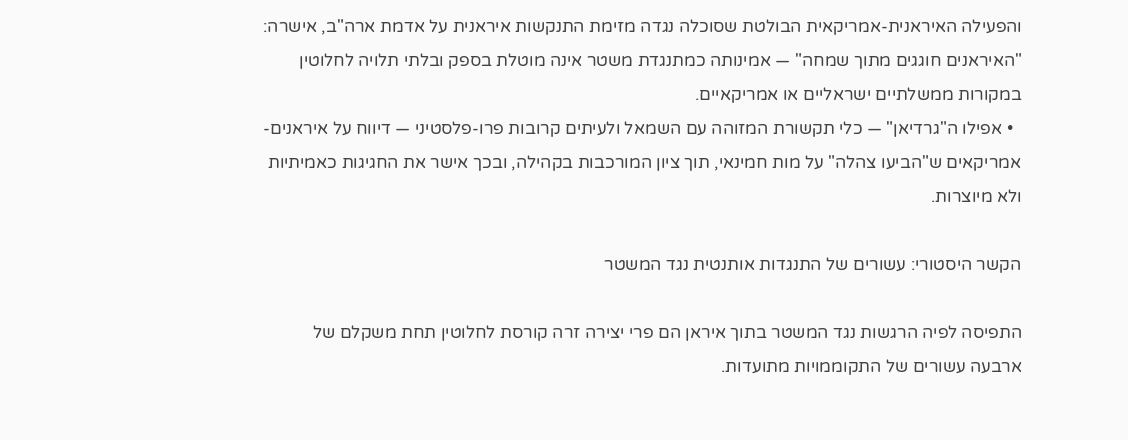והפעילה האיראנית-אמריקאית הבולטת שסוכלה נגדה מזימת התנקשות איראנית על אדמת ארה"ב, אישרה: "האיראנים חוגגים מתוך שמחה" — אמינותה כמתנגדת משטר אינה מוטלת בספק ובלתי תלויה לחלוטין במקורות ממשלתיים ישראליים או אמריקאיים.
  • אפילו ה"גרדיאן" — כלי תקשורת המזוהה עם השמאל ולעיתים קרובות פרו-פלסטיני — דיווח על איראנים-אמריקאים ש"הביעו צהלה" על מות חמינאי, תוך ציון המורכבות בקהילה, ובכך אישר את החגיגות כאמיתיות ולא מיוצרות.

הקשר היסטורי: עשורים של התנגדות אותנטית נגד המשטר

התפיסה לפיה הרגשות נגד המשטר בתוך איראן הם פרי יצירה זרה קורסת לחלוטין תחת משקלם של ארבעה עשורים של התקוממויות מתועדות.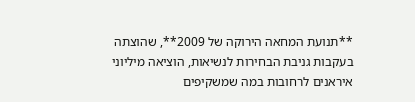**תנועת המחאה הירוקה של 2009**, שהוצתה בעקבות גניבת הבחירות לנשיאות, הוציאה מיליוני איראנים לרחובות במה שמשקיפים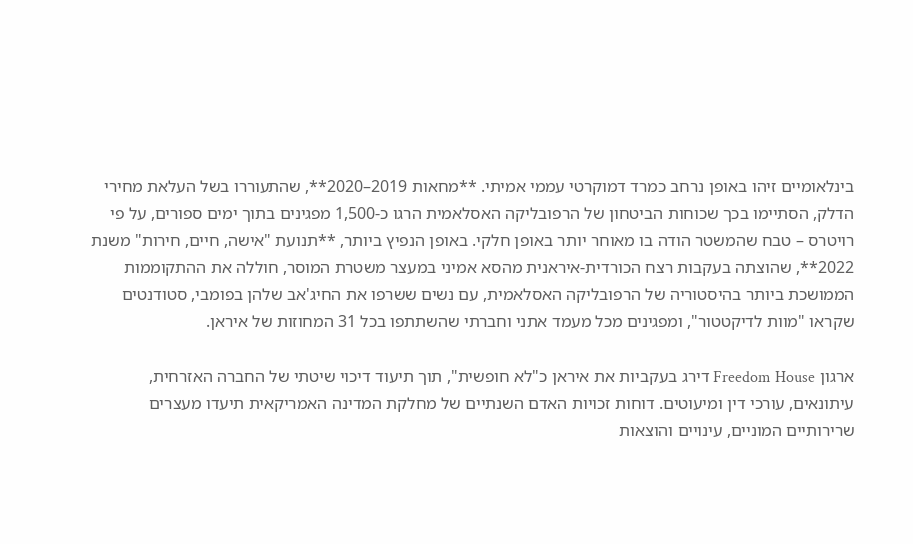בינלאומיים זיהו באופן נרחב כמרד דמוקרטי עממי אמיתי. **מחאות 2019–2020**, שהתעוררו בשל העלאת מחירי הדלק, הסתיימו בכך שכוחות הביטחון של הרפובליקה האסלאמית הרגו כ-1,500 מפגינים בתוך ימים ספורים, על פי רויטרס – טבח שהמשטר הודה בו מאוחר יותר באופן חלקי. באופן הנפיץ ביותר, **תנועת "אישה, חיים, חירות" משנת 2022**, שהוצתה בעקבות רצח הכורדית-איראנית מהסא אמיני במעצר משטרת המוסר, חוללה את ההתקוממות הממושכת ביותר בהיסטוריה של הרפובליקה האסלאמית, עם נשים ששרפו את החיג'אב שלהן בפומבי, סטודנטים שקראו "מוות לדיקטטור", ומפגינים מכל מעמד אתני וחברתי שהשתתפו בכל 31 המחוזות של איראן.

ארגון Freedom House דירג בעקביות את איראן כ"לא חופשית", תוך תיעוד דיכוי שיטתי של החברה האזרחית, עיתונאים, עורכי דין ומיעוטים. דוחות זכויות האדם השנתיים של מחלקת המדינה האמריקאית תיעדו מעצרים שרירותיים המוניים, עינויים והוצאות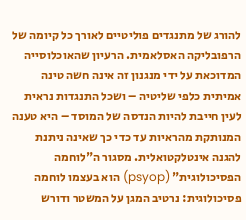להורג של מתנגדים פוליטיים לאורך כל קיומה של הרפובליקה האסלאמית. הרעיון שהאוכלוסייה המדוכאת על ידי מנגנון זה אינה חשה טינה אמיתית כלפי שליטיה – ושכל התנגדות נראית לעין חייבת להיות הנדסה של המוסד – היא טענה המנותקת מהראיות עד כדי כך שאינה ניתנת להגנה אינטלקטואלית. מסגור ה"לוחמה הפסיכולוגית" (psyop) הוא בעצמו לוחמה פסיכולוגית: נרטיב המגן על המשטר ודורש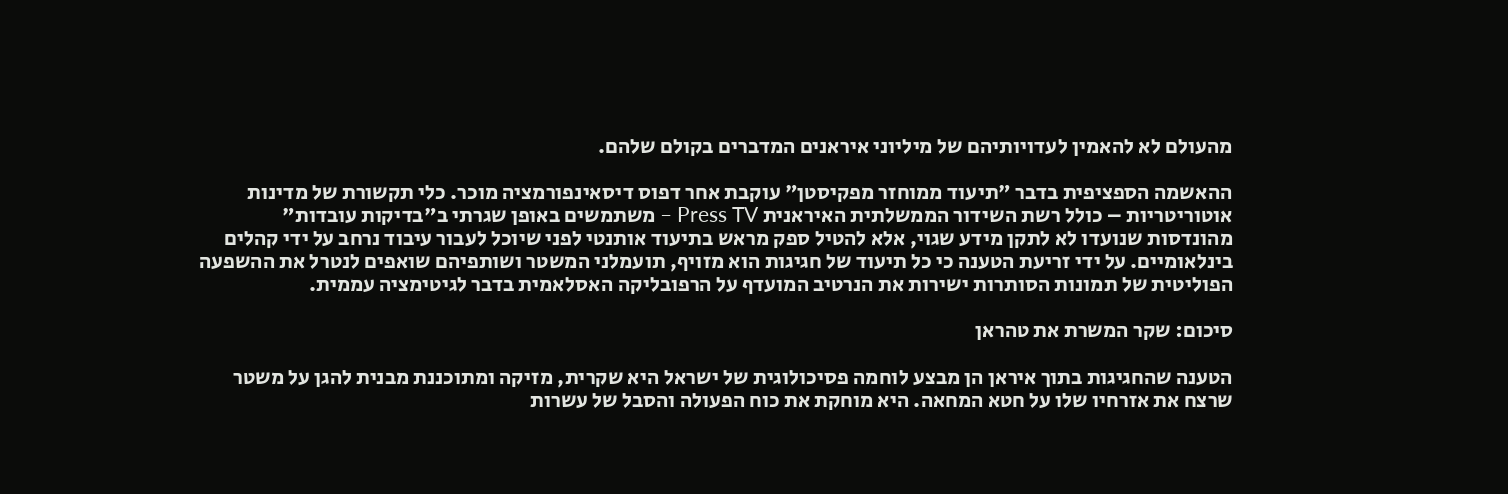מהעולם לא להאמין לעדויותיהם של מיליוני איראנים המדברים בקולם שלהם.

ההאשמה הספציפית בדבר "תיעוד ממוחזר מפקיסטן" עוקבת אחר דפוס דיסאינפורמציה מוכר. כלי תקשורת של מדינות אוטוריטריות – כולל רשת השידור הממשלתית האיראנית Press TV – משתמשים באופן שגרתי ב"בדיקות עובדות" מהונדסות שנועדו לא לתקן מידע שגוי, אלא להטיל ספק מראש בתיעוד אותנטי לפני שיוכל לעבור עיבוד נרחב על ידי קהלים בינלאומיים. על ידי זריעת הטענה כי כל תיעוד של חגיגות הוא מזויף, תועמלני המשטר ושותפיהם שואפים לנטרל את ההשפעה הפוליטית של תמונות הסותרות ישירות את הנרטיב המועדף על הרפובליקה האסלאמית בדבר לגיטימציה עממית.

סיכום: שקר המשרת את טהראן

הטענה שהחגיגות בתוך איראן הן מבצע לוחמה פסיכולוגית של ישראל היא שקרית, מזיקה ומתוכננת מבנית להגן על משטר שרצח את אזרחיו שלו על חטא המחאה. היא מוחקת את כוח הפעולה והסבל של עשרות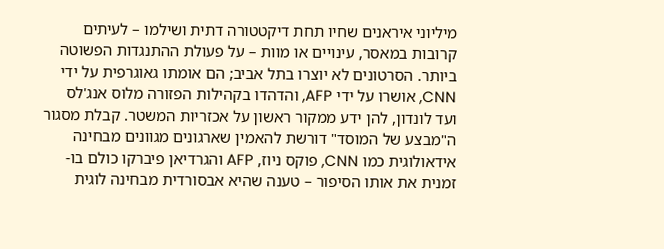מיליוני איראנים שחיו תחת דיקטטורה דתית ושילמו – לעיתים קרובות במאסר, עינויים או מוות – על פעולת ההתנגדות הפשוטה ביותר. הסרטונים לא יוצרו בתל אביב; הם אומתו גאוגרפית על ידי CNN, אושרו על ידי AFP, והדהדו בקהילות הפזורה מלוס אנג'לס ועד לונדון, להן ידע ממקור ראשון על אכזריות המשטר. קבלת מסגור ה"מבצע של המוסד" דורשת להאמין שארגונים מגוונים מבחינה אידאולוגית כמו CNN, פוקס ניוז, AFP והגרדיאן פיברקו כולם בו-זמנית את אותו הסיפור – טענה שהיא אבסורדית מבחינה לוגית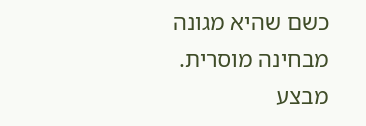כשם שהיא מגונה מבחינה מוסרית. מבצע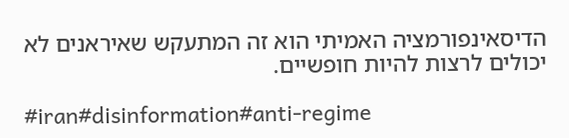הדיסאינפורמציה האמיתי הוא זה המתעקש שאיראנים לא יכולים לרצות להיות חופשיים.

#iran#disinformation#anti-regime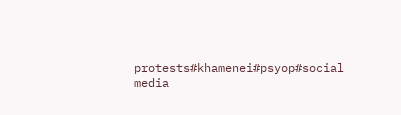protests#khamenei#psyop#social media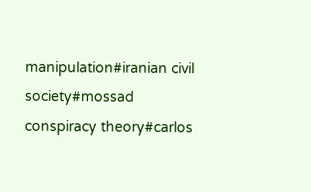manipulation#iranian civil society#mossad conspiracy theory#carlos